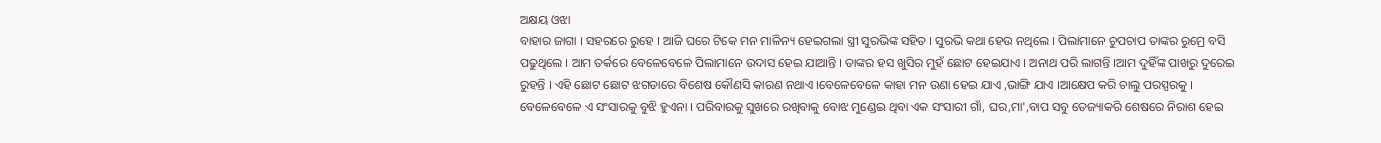ଅକ୍ଷୟ ଓଝା
ବାହାର ଜାଗା । ସହରରେ ରୁହେ । ଆଜି ଘରେ ଟିକେ ମନ ମାଳିନ୍ୟ ହେଇଗଲା ସ୍ତ୍ରୀ ସୁରଭିଙ୍କ ସହିତ । ସୁରଭି କଥା ହେଉ ନଥିଲେ । ପିଲାମାନେ ଚୁପଚାପ ତାଙ୍କର ରୁମ୍ରେ ବସି ପଢୁଥିଲେ । ଆମ ତର୍କରେ ବେଳେବେଳେ ପିଲାମାନେ ଉଦାସ ହେଇ ଯାଆନ୍ତି । ତାଙ୍କର ହସ ଖୁସିର ମୁହଁ ଛୋଟ ହେଇଯାଏ । ଅନାଥ ପରି ଲାଗନ୍ତି ।ଆମ ଦୁହିଁଙ୍କ ପାଖରୁ ଦୁରେଇ ରୁହନ୍ତି । ଏହି ଛୋଟ ଛୋଟ ଝଗଡାରେ ବିଶେଷ କୌଣସି କାରଣ ନଥାଏ ।ବେଳେବେଳେ କାହା ମନ ଉଣା ହେଇ ଯାଏ ,ଭାଙ୍ଗି ଯାଏ ।ଆକ୍ଷେପ କରି ଚାଲୁ ପରସ୍ପରକୁ । ବେଳେବେଳେ ଏ ସଂସାରକୁ ବୁଝି ହୁଏନା । ପରିବାରକୁ ସୁଖରେ ରଖିବାକୁ ବୋଝ ମୁଣ୍ଡେଇ ଥିବା ଏକ ସଂସାରୀ ଗାଁ, ଘର,ମା',ବାପ ସବୁ ତେଜ୍ୟାକରି ଶେଷରେ ନିରାଶ ହେଇ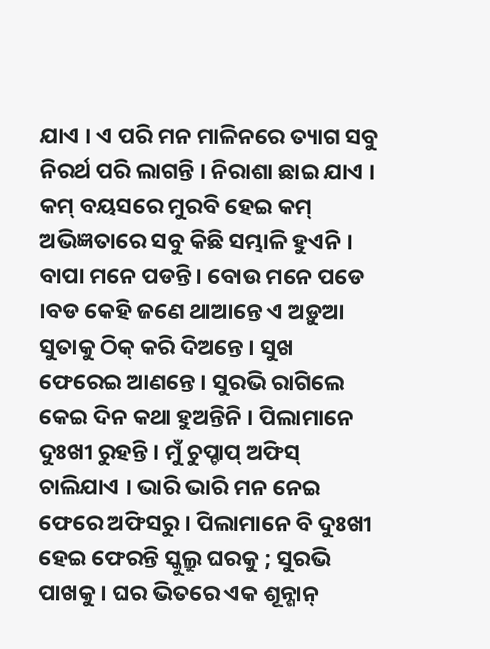ଯାଏ । ଏ ପରି ମନ ମାଳିନରେ ତ୍ୟାଗ ସବୁ ନିରର୍ଥ ପରି ଲାଗନ୍ତି । ନିରାଶା ଛାଇ ଯାଏ । କମ୍ ବୟସରେ ମୁରବି ହେଇ କମ୍ ଅଭିଜ୍ଞତାରେ ସବୁ କିଛି ସମ୍ଭାଳି ହୁଏନି ।
ବାପା ମନେ ପଡନ୍ତି। ବୋଉ ମନେ ପଡେ ।ବଡ କେହି ଜଣେ ଥାଆନ୍ତେ ଏ ଅଡ଼ୁଆ ସୁତାକୁ ଠିକ୍ କରି ଦିଅନ୍ତେ । ସୁଖ ଫେରେଇ ଆଣନ୍ତେ । ସୁରଭି ରାଗିଲେ କେଇ ଦିନ କଥା ହୁଅନ୍ତିନି । ପିଲାମାନେ ଦୁଃଖୀ ରୁହନ୍ତି । ମୁଁ ଚୁପ୍ଚାପ୍ ଅଫିସ୍ ଚାଲିଯାଏ । ଭାରି ଭାରି ମନ ନେଇ ଫେରେ ଅଫିସରୁ । ପିଲାମାନେ ବି ଦୁଃଖୀ ହେଇ ଫେରନ୍ତି ସ୍କୁଲ୍ରୁ ଘରକୁ ; ସୁରଭି ପାଖକୁ । ଘର ଭିତରେ ଏକ ଶୂନ୍ଶାନ୍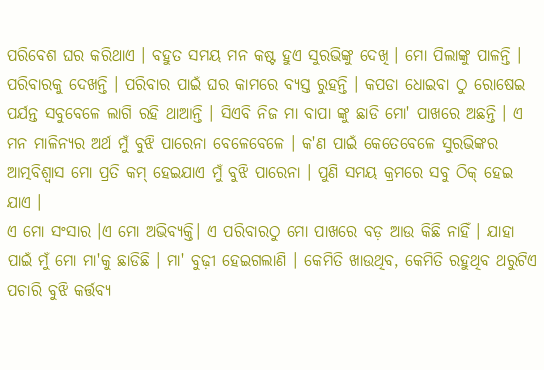ପରିବେଶ ଘର କରିଥାଏ । ବହୁତ ସମୟ ମନ କଷ୍ଟ ହୁଏ ସୁରଭିଙ୍କୁ ଦେଖି । ମୋ ପିଲାଙ୍କୁ ପାଳନ୍ତି । ପରିବାରକୁ ଦେଖନ୍ତି । ପରିବାର ପାଇଁ ଘର କାମରେ ବ୍ୟସ୍ତ ରୁହନ୍ତି । କପଡା ଧୋଇବା ଠୁ ରୋଷେଇ ପର୍ଯନ୍ତ ସବୁବେଳେ ଲାଗି ରହି ଥାଆନ୍ତି । ସିଏବି ନିଜ ମା ବାପା ଙ୍କୁ ଛାଡି ମୋ' ପାଖରେ ଅଛନ୍ତି । ଏ ମନ ମାଳିନ୍ୟର ଅର୍ଥ ମୁଁ ବୁଝି ପାରେନା ବେଳେବେଳେ । କ'ଣ ପାଇଁ କେତେବେଳେ ସୁରଭିଙ୍କର ଆତ୍ମବିଶ୍ବାସ ମୋ ପ୍ରତି କମ୍ ହେଇଯାଏ ମୁଁ ବୁଝି ପାରେନା । ପୁଣି ସମୟ କ୍ରମରେ ସବୁ ଠିକ୍ ହେଇ ଯାଏ ।
ଏ ମୋ ସଂସାର ।ଏ ମୋ ଅଭିବ୍ୟକ୍ତି। ଏ ପରିବାରଠୁ ମୋ ପାଖରେ ବଡ଼ ଆଉ କିଛି ନାହିଁ । ଯାହା ପାଇଁ ମୁଁ ମୋ ମା'କୁ ଛାଡିଛି । ମା' ବୁଢ଼ୀ ହେଇଗଲାଣି । କେମିତି ଖାଉଥିବ, କେମିତି ରହୁଥିବ ଥରୁଟିଏ ପଚାରି ବୁଝି କର୍ତ୍ତବ୍ୟ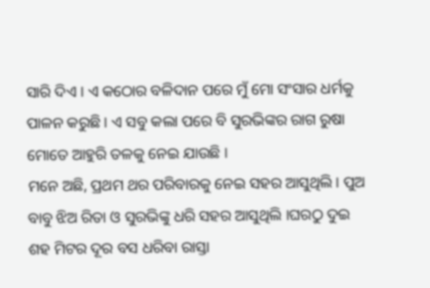ସାରି ଦିଏ । ଏ କଠୋର ବଳିଦାନ ପରେ ମୁଁ ମୋ ସଂସାର ଧର୍ମକୁ ପାଳନ କରୁଛି । ଏ ସବୁ କଲା ପରେ ବି ସୁରଭିଙ୍କର ରାଗ ରୁଷା ମୋତେ ଆହୁରି ତଳକୁ ନେଇ ଯାଉଛି ।
ମନେ ଅଛି, ପ୍ରଥମ ଥର ପରିବାରକୁ ନେଇ ସହର ଆସୁଥିଲି । ପୁଅ ବାବୁ ଝିଅ ରିତା ଓ ସୁରଭିଙ୍କୁ ଧରି ସହର ଆସୁଥିଲି ।ଘରଠୁ ଦୁଇ ଶହ ମିଟର ଦୂର ବସ ଧରିବା ରାସ୍ତା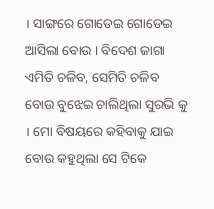। ସାଙ୍ଗରେ ଗୋଡେଇ ଗୋଡେଇ ଆସିଲା ବୋଉ । ବିଦେଶ ଜାଗା ଏମିତି ଚଳିବ, ସେମିତି ଚଳିବ ବୋଉ ବୁଝେଇ ଚାଲିଥିଲା ସୁରଭି କୁ । ମୋ ବିଷୟରେ କହିବାକୁ ଯାଇ ବୋଉ କହୁଥିଲା ସେ ଟିକେ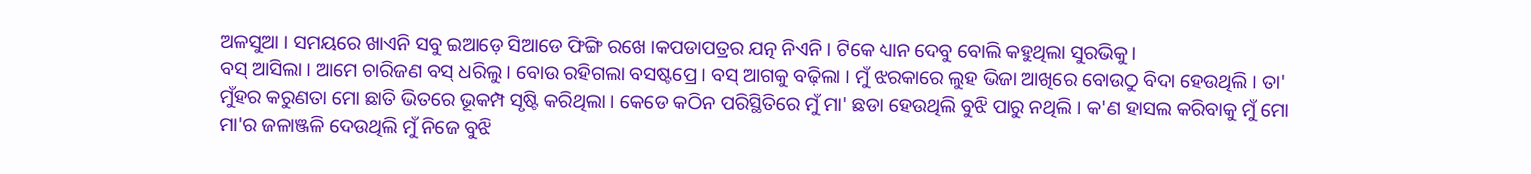ଅଳସୁଆ । ସମୟରେ ଖାଏନି ସବୁ ଇଆଡ଼େ ସିଆଡେ ଫିଙ୍ଗି ରଖେ ।କପଡାପତ୍ରର ଯତ୍ନ ନିଏନି । ଟିକେ ଧ୍ୟାନ ଦେବୁ ବୋଲି କହୁଥିଲା ସୁରଭିକୁ।
ବସ୍ ଆସିଲା । ଆମେ ଚାରିଜଣ ବସ୍ ଧରିଲୁ । ବୋଉ ରହିଗଲା ବସଷ୍ଟପ୍ରେ । ବସ୍ ଆଗକୁ ବଢ଼ିଲା । ମୁଁ ଝରକାରେ ଲୁହ ଭିଜା ଆଖିରେ ବୋଉଠୁ ବିଦା ହେଉଥିଲି । ତା' ମୁଁହର କରୁଣତା ମୋ ଛାତି ଭିତରେ ଭୂକମ୍ପ ସୃଷ୍ଟି କରିଥିଲା । କେଡେ କଠିନ ପରିସ୍ଥିତିରେ ମୁଁ ମା' ଛଡା ହେଉଥିଲି ବୁଝି ପାରୁ ନଥିଲି । କ'ଣ ହାସଲ କରିବାକୁ ମୁଁ ମୋ ମା'ର ଜଳାଞ୍ଜଳି ଦେଉଥିଲି ମୁଁ ନିଜେ ବୁଝି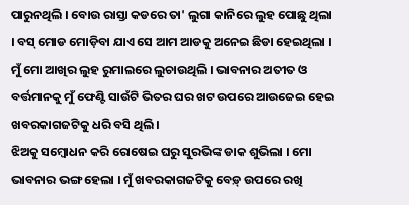ପାରୁନଥିଲି । ବୋଉ ରାସ୍ତା କଡରେ ତା' ଲୁଗା କାନିରେ ଲୁହ ପୋଛୁ ଥିଲା । ବସ୍ ମୋଡ ମୋଡ଼ିବା ଯାଏ ସେ ଆମ ଆଡକୁ ଅନେଇ ଛିଡା ହେଇଥିଲା । ମୁଁ ମୋ ଆଖିର ଲୁହ ରୁମାଲରେ ଲୁଚାଉଥିଲି । ଭାବନାର ଅତୀତ ଓ ବର୍ତ୍ତମାନକୁ ମୁଁ ଫେଣ୍ଟି ସାଉଁଟି ଭିତର ଘର ଖଟ ଉପରେ ଆଉଜେଇ ହେଇ ଖବରକାଗଜଟିକୁ ଧରି ବସି ଥିଲି।
ଝିଅକୁ ସମ୍ବୋଧନ କରି ରୋଷେଇ ଘରୁ ସୁରଭିଙ୍କ ଡାକ ଶୁଭିଲା । ମୋ ଭାବନାର ଭଙ୍ଗ ହେଲା । ମୁଁ ଖବରକାଗଜଟିକୁ ବେଡ଼୍ ଉପରେ ରଖି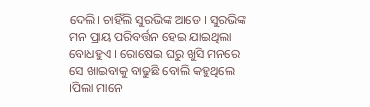ଦେଲି। ଚାହିଁଲି ସୁରଭିଙ୍କ ଆଡେ । ସୁରଭିଙ୍କ ମନ ପ୍ରାୟ ପରିବର୍ତ୍ତନ ହେଇ ଯାଇଥିଲା ବୋଧହୁଏ । ରୋଷେଇ ଘରୁ ଖୁସି ମନରେ ସେ ଖାଇବାକୁ ବାଢୁଛି ବୋଲି କହୁଥିଲେ ।ପିଲା ମାନେ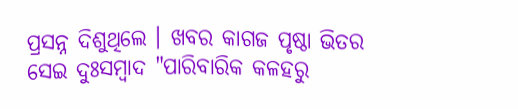ପ୍ରସନ୍ନ ଦିଶୁଥିଲେ । ଖବର କାଗଜ ପୃଷ୍ଠା ଭିତର ସେଇ ଦୁଃସମ୍ବାଦ "ପାରିବାରିକ କଳହରୁ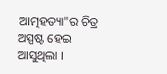ଆତ୍ମହତ୍ୟା"ର ଚିତ୍ର ଅସ୍ପଷ୍ଟ ହେଇ ଆସୁଥିଲା ।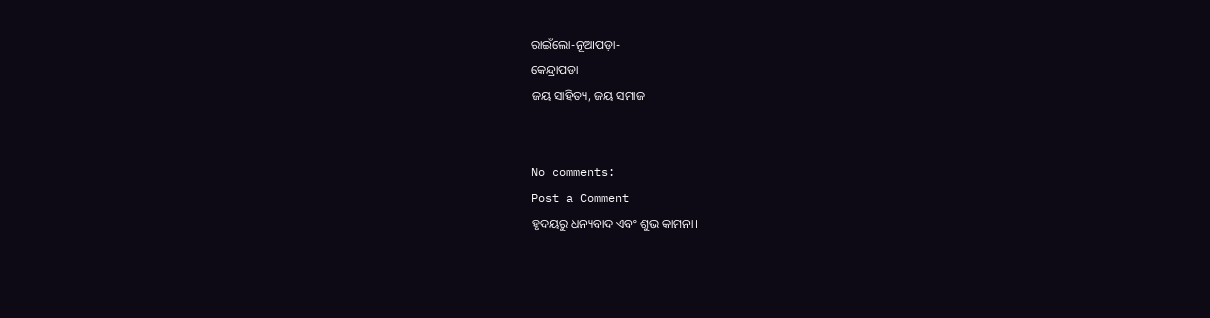ରାଇଁଲୋ-ନୂଆପଡ଼ା-
କେନ୍ଦ୍ରାପଡା
ଜୟ ସାହିତ୍ୟ, ଜୟ ସମାଜ


No comments:
Post a Comment
ହୃଦୟରୁ ଧନ୍ୟବାଦ ଏବଂ ଶୁଭ କାମନା।